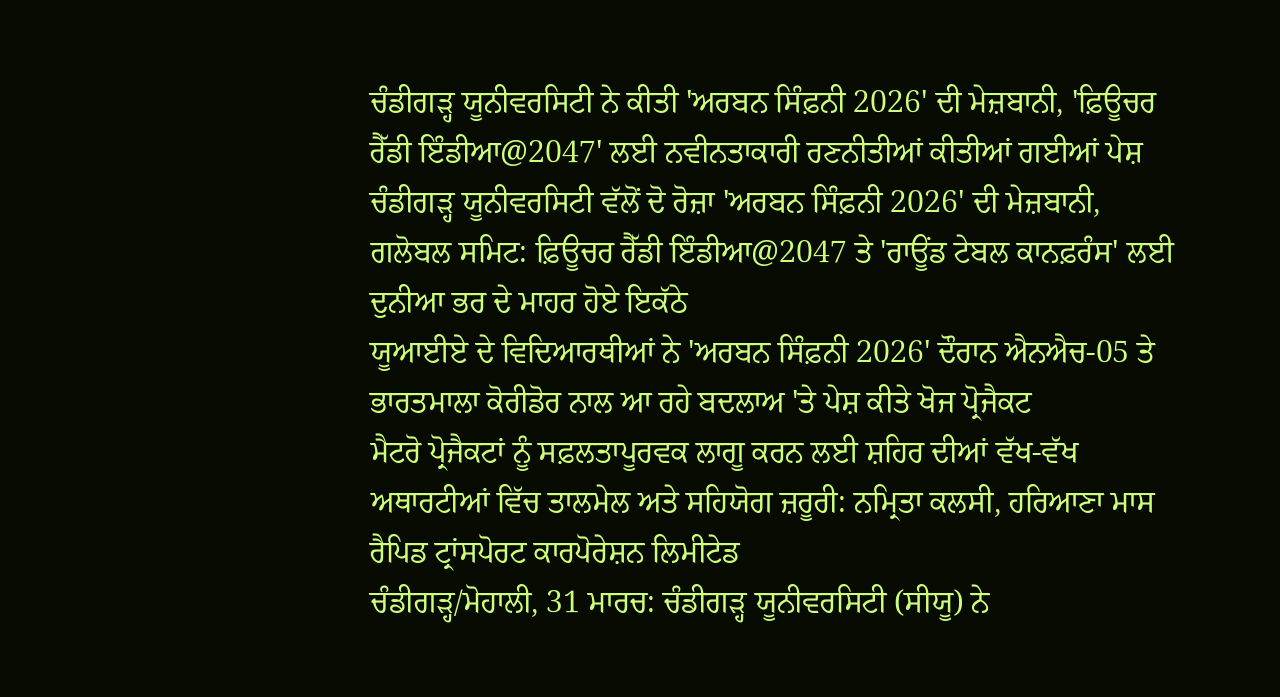ਚੰਡੀਗੜ੍ਹ ਯੂਨੀਵਰਸਿਟੀ ਨੇ ਕੀਤੀ 'ਅਰਬਨ ਸਿੰਫ਼ਨੀ 2026' ਦੀ ਮੇਜ਼ਬਾਨੀ, 'ਫ਼ਿਊਚਰ ਰੈੱਡੀ ਇੰਡੀਆ@2047' ਲਈ ਨਵੀਨਤਾਕਾਰੀ ਰਣਨੀਤੀਆਂ ਕੀਤੀਆਂ ਗਈਆਂ ਪੇਸ਼
ਚੰਡੀਗੜ੍ਹ ਯੂਨੀਵਰਸਿਟੀ ਵੱਲੋਂ ਦੋ ਰੋਜ਼ਾ 'ਅਰਬਨ ਸਿੰਫ਼ਨੀ 2026' ਦੀ ਮੇਜ਼ਬਾਨੀ, ਗਲੋਬਲ ਸਮਿਟ: ਫ਼ਿਊਚਰ ਰੈੱਡੀ ਇੰਡੀਆ@2047 ਤੇ 'ਰਾਊਂਡ ਟੇਬਲ ਕਾਨਫ਼ਰੰਸ' ਲਈ ਦੁਨੀਆ ਭਰ ਦੇ ਮਾਹਰ ਹੋਏ ਇਕੱਠੇ
ਯੂਆਈਏ ਦੇ ਵਿਦਿਆਰਥੀਆਂ ਨੇ 'ਅਰਬਨ ਸਿੰਫ਼ਨੀ 2026' ਦੌਰਾਨ ਐਨਐਚ-05 ਤੇ ਭਾਰਤਮਾਲਾ ਕੋਰੀਡੋਰ ਨਾਲ ਆ ਰਹੇ ਬਦਲਾਅ 'ਤੇ ਪੇਸ਼ ਕੀਤੇ ਖੋਜ ਪ੍ਰੋਜੈਕਟ
ਮੈਟਰੋ ਪ੍ਰੋਜੈਕਟਾਂ ਨੂੰ ਸਫ਼ਲਤਾਪੂਰਵਕ ਲਾਗੂ ਕਰਨ ਲਈ ਸ਼ਹਿਰ ਦੀਆਂ ਵੱਖ-ਵੱਖ ਅਥਾਰਟੀਆਂ ਵਿੱਚ ਤਾਲਮੇਲ ਅਤੇ ਸਹਿਯੋਗ ਜ਼ਰੂਰੀ: ਨਮ੍ਰਿਤਾ ਕਲਸੀ, ਹਰਿਆਣਾ ਮਾਸ ਰੈਪਿਡ ਟ੍ਰਾਂਸਪੋਰਟ ਕਾਰਪੋਰੇਸ਼ਨ ਲਿਮੀਟੇਡ
ਚੰਡੀਗੜ੍ਹ/ਮੋਹਾਲੀ, 31 ਮਾਰਚ: ਚੰਡੀਗੜ੍ਹ ਯੂਨੀਵਰਸਿਟੀ (ਸੀਯੂ) ਨੇ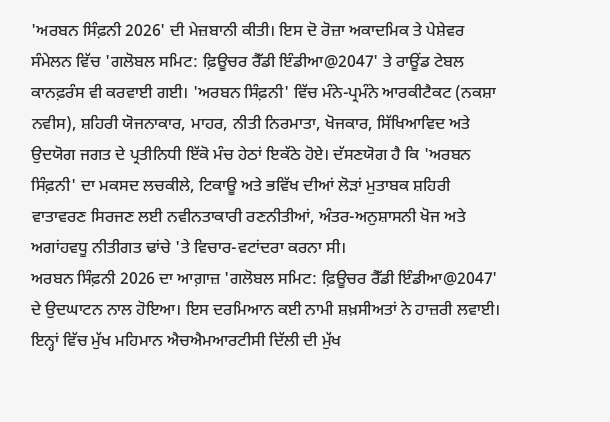'ਅਰਬਨ ਸਿੰਫ਼ਨੀ 2026' ਦੀ ਮੇਜ਼ਬਾਨੀ ਕੀਤੀ। ਇਸ ਦੋ ਰੋਜ਼ਾ ਅਕਾਦਮਿਕ ਤੇ ਪੇਸ਼ੇਵਰ ਸੰਮੇਲਨ ਵਿੱਚ 'ਗਲੋਬਲ ਸਮਿਟ: ਫ਼ਿਊਚਰ ਰੈੱਡੀ ਇੰਡੀਆ@2047' ਤੇ ਰਾਊਂਡ ਟੇਬਲ ਕਾਨਫ਼ਰੰਸ ਵੀ ਕਰਵਾਈ ਗਈ। 'ਅਰਬਨ ਸਿੰਫ਼ਨੀ' ਵਿੱਚ ਮੰਨੇ-ਪ੍ਰਮੰਨੇ ਆਰਕੀਟੈਕਟ (ਨਕਸ਼ਾ ਨਵੀਸ), ਸ਼ਹਿਰੀ ਯੋਜਨਾਕਾਰ, ਮਾਹਰ, ਨੀਤੀ ਨਿਰਮਾਤਾ, ਖੋਜਕਾਰ, ਸਿੱਖਿਆਵਿਦ ਅਤੇ ਉਦਯੋਗ ਜਗਤ ਦੇ ਪ੍ਰਤੀਨਿਧੀ ਇੱਕੋ ਮੰਚ ਹੇਠਾਂ ਇਕੱਠੇ ਹੋਏ। ਦੱਸਣਯੋਗ ਹੈ ਕਿ 'ਅਰਬਨ ਸਿੰਫ਼ਨੀ' ਦਾ ਮਕਸਦ ਲਚਕੀਲੇ, ਟਿਕਾਊ ਅਤੇ ਭਵਿੱਖ ਦੀਆਂ ਲੋੜਾਂ ਮੁਤਾਬਕ ਸ਼ਹਿਰੀ ਵਾਤਾਵਰਣ ਸਿਰਜਣ ਲਈ ਨਵੀਨਤਾਕਾਰੀ ਰਣਨੀਤੀਆਂ, ਅੰਤਰ-ਅਨੁਸ਼ਾਸਨੀ ਖੋਜ ਅਤੇ ਅਗਾਂਹਵਧੂ ਨੀਤੀਗਤ ਢਾਂਚੇ 'ਤੇ ਵਿਚਾਰ-ਵਟਾਂਦਰਾ ਕਰਨਾ ਸੀ।
ਅਰਬਨ ਸਿੰਫ਼ਨੀ 2026 ਦਾ ਆਗ਼ਾਜ਼ 'ਗਲੋਬਲ ਸਮਿਟ: ਫ਼ਿਊਚਰ ਰੈੱਡੀ ਇੰਡੀਆ@2047' ਦੇ ਉਦਘਾਟਨ ਨਾਲ ਹੋਇਆ। ਇਸ ਦਰਮਿਆਨ ਕਈ ਨਾਮੀ ਸ਼ਖ਼ਸੀਅਤਾਂ ਨੇ ਹਾਜ਼ਰੀ ਲਵਾਈ। ਇਨ੍ਹਾਂ ਵਿੱਚ ਮੁੱਖ ਮਹਿਮਾਨ ਐਚਐਮਆਰਟੀਸੀ ਦਿੱਲੀ ਦੀ ਮੁੱਖ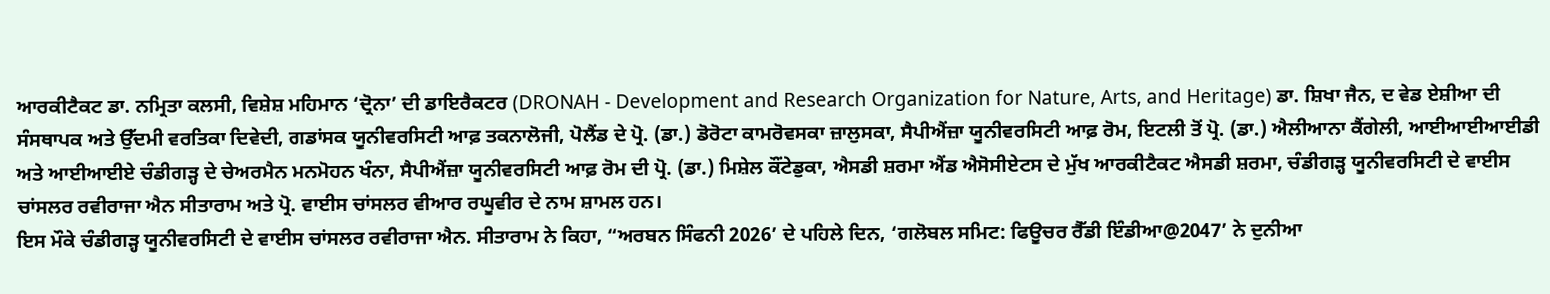ਆਰਕੀਟੈਕਟ ਡਾ. ਨਮ੍ਰਿਤਾ ਕਲਸੀ, ਵਿਸ਼ੇਸ਼ ਮਹਿਮਾਨ ‘ਦ੍ਰੋਨਾ’ ਦੀ ਡਾਇਰੈਕਟਰ (DRONAH - Development and Research Organization for Nature, Arts, and Heritage) ਡਾ. ਸ਼ਿਖਾ ਜੈਨ, ਦ ਵੇਡ ਏਸ਼ੀਆ ਦੀ ਸੰਸਥਾਪਕ ਅਤੇ ਉੱਦਮੀ ਵਰਤਿਕਾ ਦਿਵੇਦੀ, ਗਡਾਂਸਕ ਯੂਨੀਵਰਸਿਟੀ ਆਫ਼ ਤਕਨਾਲੋਜੀ, ਪੋਲੈਂਡ ਦੇ ਪ੍ਰੋ. (ਡਾ.) ਡੋਰੋਟਾ ਕਾਮਰੋਵਸਕਾ ਜ਼ਾਲੁਸਕਾ, ਸੈਪੀਐਂਜ਼ਾ ਯੂਨੀਵਰਸਿਟੀ ਆਫ਼ ਰੋਮ, ਇਟਲੀ ਤੋਂ ਪ੍ਰੋ. (ਡਾ.) ਐਲੀਆਨਾ ਕੈਂਗੇਲੀ, ਆਈਆਈਆਈਡੀ ਅਤੇ ਆਈਆਈਏ ਚੰਡੀਗੜ੍ਹ ਦੇ ਚੇਅਰਮੈਨ ਮਨਮੋਹਨ ਖੰਨਾ, ਸੈਪੀਐਂਜ਼ਾ ਯੂਨੀਵਰਸਿਟੀ ਆਫ਼ ਰੋਮ ਦੀ ਪ੍ਰੋ. (ਡਾ.) ਮਿਸ਼ੇਲ ਕੌਂਟੇਡੁਕਾ, ਐਸਡੀ ਸ਼ਰਮਾ ਐਂਡ ਐਸੋਸੀਏਟਸ ਦੇ ਮੁੱਖ ਆਰਕੀਟੈਕਟ ਐਸਡੀ ਸ਼ਰਮਾ, ਚੰਡੀਗੜ੍ਹ ਯੂਨੀਵਰਸਿਟੀ ਦੇ ਵਾਈਸ ਚਾਂਸਲਰ ਰਵੀਰਾਜਾ ਐਨ ਸੀਤਾਰਾਮ ਅਤੇ ਪ੍ਰੋ. ਵਾਈਸ ਚਾਂਸਲਰ ਵੀਆਰ ਰਘੂਵੀਰ ਦੇ ਨਾਮ ਸ਼ਾਮਲ ਹਨ।
ਇਸ ਮੌਕੇ ਚੰਡੀਗੜ੍ਹ ਯੂਨੀਵਰਸਿਟੀ ਦੇ ਵਾਈਸ ਚਾਂਸਲਰ ਰਵੀਰਾਜਾ ਐਨ. ਸੀਤਾਰਾਮ ਨੇ ਕਿਹਾ, “ਅਰਬਨ ਸਿੰਫਨੀ 2026’ ਦੇ ਪਹਿਲੇ ਦਿਨ, ‘ਗਲੋਬਲ ਸਮਿਟ: ਫਿਊਚਰ ਰੈੱਡੀ ਇੰਡੀਆ@2047’ ਨੇ ਦੁਨੀਆ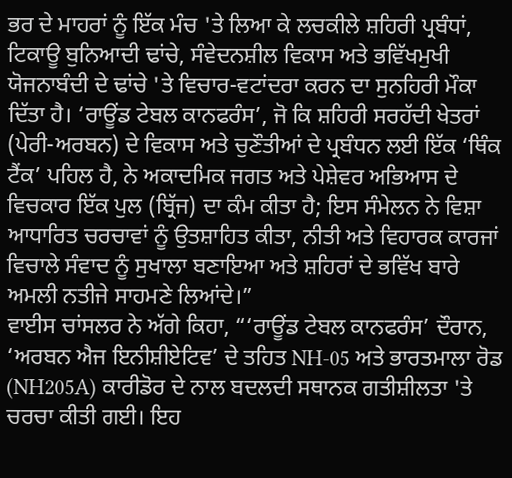ਭਰ ਦੇ ਮਾਹਰਾਂ ਨੂੰ ਇੱਕ ਮੰਚ 'ਤੇ ਲਿਆ ਕੇ ਲਚਕੀਲੇ ਸ਼ਹਿਰੀ ਪ੍ਰਬੰਧਾਂ, ਟਿਕਾਊ ਬੁਨਿਆਦੀ ਢਾਂਚੇ, ਸੰਵੇਦਨਸ਼ੀਲ ਵਿਕਾਸ ਅਤੇ ਭਵਿੱਖਮੁਖੀ ਯੋਜਨਾਬੰਦੀ ਦੇ ਢਾਂਚੇ 'ਤੇ ਵਿਚਾਰ-ਵਟਾਂਦਰਾ ਕਰਨ ਦਾ ਸੁਨਹਿਰੀ ਮੌਕਾ ਦਿੱਤਾ ਹੈ। ‘ਰਾਊਂਡ ਟੇਬਲ ਕਾਨਫਰੰਸ’, ਜੋ ਕਿ ਸ਼ਹਿਰੀ ਸਰਹੱਦੀ ਖੇਤਰਾਂ (ਪੇਰੀ-ਅਰਬਨ) ਦੇ ਵਿਕਾਸ ਅਤੇ ਚੁਣੌਤੀਆਂ ਦੇ ਪ੍ਰਬੰਧਨ ਲਈ ਇੱਕ ‘ਥਿੰਕ ਟੈਂਕ’ ਪਹਿਲ ਹੈ, ਨੇ ਅਕਾਦਮਿਕ ਜਗਤ ਅਤੇ ਪੇਸ਼ੇਵਰ ਅਭਿਆਸ ਦੇ ਵਿਚਕਾਰ ਇੱਕ ਪੁਲ (ਬ੍ਰਿੱਜ) ਦਾ ਕੰਮ ਕੀਤਾ ਹੈ; ਇਸ ਸੰਮੇਲਨ ਨੇ ਵਿਸ਼ਾ ਆਧਾਰਿਤ ਚਰਚਾਵਾਂ ਨੂੰ ਉਤਸ਼ਾਹਿਤ ਕੀਤਾ, ਨੀਤੀ ਅਤੇ ਵਿਹਾਰਕ ਕਾਰਜਾਂ ਵਿਚਾਲੇ ਸੰਵਾਦ ਨੂੰ ਸੁਖਾਲਾ ਬਣਾਇਆ ਅਤੇ ਸ਼ਹਿਰਾਂ ਦੇ ਭਵਿੱਖ ਬਾਰੇ ਅਮਲੀ ਨਤੀਜੇ ਸਾਹਮਣੇ ਲਿਆਂਦੇ।”
ਵਾਈਸ ਚਾਂਸਲਰ ਨੇ ਅੱਗੇ ਕਿਹਾ, “‘ਰਾਊਂਡ ਟੇਬਲ ਕਾਨਫਰੰਸ’ ਦੌਰਾਨ, ‘ਅਰਬਨ ਐਜ ਇਨੀਸ਼ੀਏਟਿਵ’ ਦੇ ਤਹਿਤ NH-05 ਅਤੇ ਭਾਰਤਮਾਲਾ ਰੋਡ (NH205A) ਕਾਰੀਡੋਰ ਦੇ ਨਾਲ ਬਦਲਦੀ ਸਥਾਨਕ ਗਤੀਸ਼ੀਲਤਾ 'ਤੇ ਚਰਚਾ ਕੀਤੀ ਗਈ। ਇਹ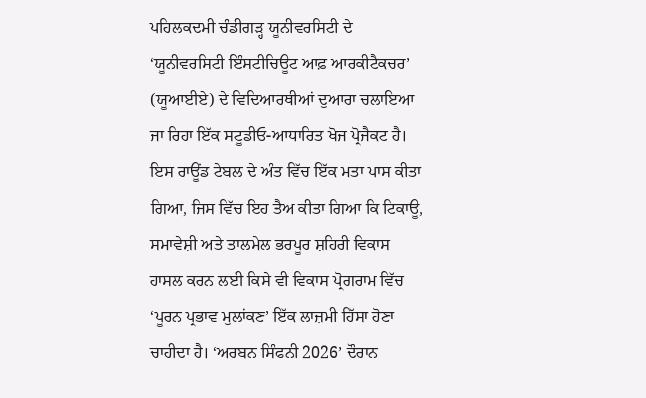ਪਹਿਲਕਦਮੀ ਚੰਡੀਗੜ੍ਹ ਯੂਨੀਵਰਸਿਟੀ ਦੇ ‘ਯੂਨੀਵਰਸਿਟੀ ਇੰਸਟੀਚਿਊਟ ਆਫ਼ ਆਰਕੀਟੈਕਚਰ’ (ਯੂਆਈਏ) ਦੇ ਵਿਦਿਆਰਥੀਆਂ ਦੁਆਰਾ ਚਲਾਇਆ ਜਾ ਰਿਹਾ ਇੱਕ ਸਟੂਡੀਓ-ਆਧਾਰਿਤ ਖੋਜ ਪ੍ਰੋਜੈਕਟ ਹੈ। ਇਸ ਰਾਊਂਡ ਟੇਬਲ ਦੇ ਅੰਤ ਵਿੱਚ ਇੱਕ ਮਤਾ ਪਾਸ ਕੀਤਾ ਗਿਆ, ਜਿਸ ਵਿੱਚ ਇਹ ਤੈਅ ਕੀਤਾ ਗਿਆ ਕਿ ਟਿਕਾਊ, ਸਮਾਵੇਸ਼ੀ ਅਤੇ ਤਾਲਮੇਲ ਭਰਪੂਰ ਸ਼ਹਿਰੀ ਵਿਕਾਸ ਹਾਸਲ ਕਰਨ ਲਈ ਕਿਸੇ ਵੀ ਵਿਕਾਸ ਪ੍ਰੋਗਰਾਮ ਵਿੱਚ ‘ਪੂਰਨ ਪ੍ਰਭਾਵ ਮੁਲਾਂਕਣ’ ਇੱਕ ਲਾਜ਼ਮੀ ਹਿੱਸਾ ਹੋਣਾ ਚਾਹੀਦਾ ਹੈ। ‘ਅਰਬਨ ਸਿੰਫਨੀ 2026’ ਦੌਰਾਨ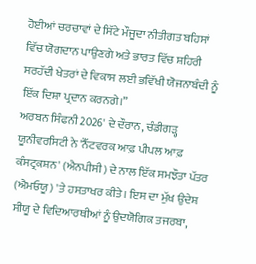ਹੋਈਆਂ ਚਰਚਾਵਾਂ ਦੇ ਸਿੱਟੇ ਮੌਜੂਦਾ ਨੀਤੀਗਤ ਬਹਿਸਾਂ ਵਿੱਚ ਯੋਗਦਾਨ ਪਾਉਣਗੇ ਅਤੇ ਭਾਰਤ ਵਿੱਚ ਸ਼ਹਿਰੀ ਸਰਹੱਦੀ ਖੇਤਰਾਂ ਦੇ ਵਿਕਾਸ ਲਈ ਭਵਿੱਖੀ ਯੋਜਨਾਬੰਦੀ ਨੂੰ ਇੱਕ ਦਿਸ਼ਾ ਪ੍ਰਦਾਨ ਕਰਨਗੇ।”
ਅਰਬਨ ਸਿੰਫਨੀ 2026' ਦੇ ਦੌਰਾਨ, ਚੰਡੀਗੜ੍ਹ ਯੂਨੀਵਰਸਿਟੀ ਨੇ 'ਨੈੱਟਵਰਕ ਆਫ਼ ਪੀਪਲ ਆਫ਼ ਕੰਸਟ੍ਰਕਸ਼ਨ' (ਐਨਪੀਸੀ) ਦੇ ਨਾਲ ਇੱਕ ਸਮਝੌਤਾ ਪੱਤਰ (ਐਮਓਯੂ) 'ਤੇ ਹਸਤਾਖਰ ਕੀਤੇ। ਇਸ ਦਾ ਮੁੱਖ ਉਦੇਸ਼ ਸੀਯੂ ਦੇ ਵਿਦਿਆਰਥੀਆਂ ਨੂੰ ਉਦਯੋਗਿਕ ਤਜਰਬਾ,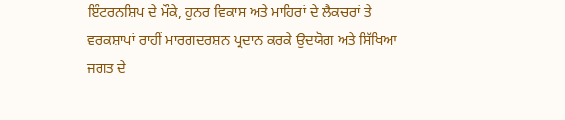ਇੰਟਰਨਸ਼ਿਪ ਦੇ ਮੌਕੇ, ਹੁਨਰ ਵਿਕਾਸ ਅਤੇ ਮਾਹਿਰਾਂ ਦੇ ਲੈਕਚਰਾਂ ਤੇ ਵਰਕਸ਼ਾਪਾਂ ਰਾਹੀਂ ਮਾਰਗਦਰਸ਼ਨ ਪ੍ਰਦਾਨ ਕਰਕੇ ਉਦਯੋਗ ਅਤੇ ਸਿੱਖਿਆ ਜਗਤ ਦੇ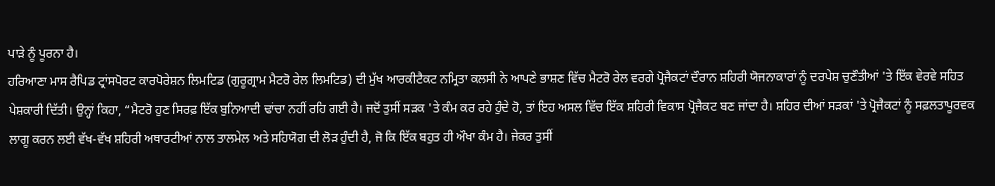ਪਾੜੇ ਨੂੰ ਪੂਰਨਾ ਹੈ।
ਹਰਿਆਣਾ ਮਾਸ ਰੈਪਿਡ ਟ੍ਰਾਂਸਪੋਰਟ ਕਾਰਪੋਰੇਸ਼ਨ ਲਿਮਟਿਡ (ਗੁਰੂਗ੍ਰਾਮ ਮੈਟਰੋ ਰੇਲ ਲਿਮਟਿਡ) ਦੀ ਮੁੱਖ ਆਰਕੀਟੈਕਟ ਨਮ੍ਰਿਤਾ ਕਲਸੀ ਨੇ ਆਪਣੇ ਭਾਸ਼ਣ ਵਿੱਚ ਮੈਟਰੋ ਰੇਲ ਵਰਗੇ ਪ੍ਰੋਜੈਕਟਾਂ ਦੌਰਾਨ ਸ਼ਹਿਰੀ ਯੋਜਨਾਕਾਰਾਂ ਨੂੰ ਦਰਪੇਸ਼ ਚੁਣੌਤੀਆਂ 'ਤੇ ਇੱਕ ਵੇਰਵੇ ਸਹਿਤ ਪੇਸ਼ਕਾਰੀ ਦਿੱਤੀ। ਉਨ੍ਹਾਂ ਕਿਹਾ, “ਮੈਟਰੋ ਹੁਣ ਸਿਰਫ਼ ਇੱਕ ਬੁਨਿਆਦੀ ਢਾਂਚਾ ਨਹੀਂ ਰਹਿ ਗਈ ਹੈ। ਜਦੋਂ ਤੁਸੀਂ ਸੜਕ 'ਤੇ ਕੰਮ ਕਰ ਰਹੇ ਹੁੰਦੇ ਹੋ, ਤਾਂ ਇਹ ਅਸਲ ਵਿੱਚ ਇੱਕ ਸ਼ਹਿਰੀ ਵਿਕਾਸ ਪ੍ਰੋਜੈਕਟ ਬਣ ਜਾਂਦਾ ਹੈ। ਸ਼ਹਿਰ ਦੀਆਂ ਸੜਕਾਂ 'ਤੇ ਪ੍ਰੋਜੈਕਟਾਂ ਨੂੰ ਸਫ਼ਲਤਾਪੂਰਵਕ ਲਾਗੂ ਕਰਨ ਲਈ ਵੱਖ-ਵੱਖ ਸ਼ਹਿਰੀ ਅਥਾਰਟੀਆਂ ਨਾਲ ਤਾਲਮੇਲ ਅਤੇ ਸਹਿਯੋਗ ਦੀ ਲੋੜ ਹੁੰਦੀ ਹੈ, ਜੋ ਕਿ ਇੱਕ ਬਹੁਤ ਹੀ ਔਖਾ ਕੰਮ ਹੈ। ਜੇਕਰ ਤੁਸੀਂ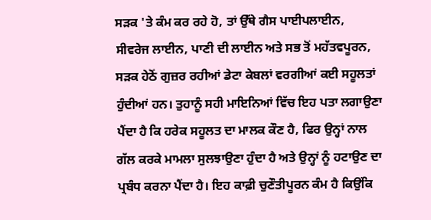ਸੜਕ 'ਤੇ ਕੰਮ ਕਰ ਰਹੇ ਹੋ, ਤਾਂ ਉੱਥੇ ਗੈਸ ਪਾਈਪਲਾਈਨ, ਸੀਵਰੇਜ ਲਾਈਨ, ਪਾਣੀ ਦੀ ਲਾਈਨ ਅਤੇ ਸਭ ਤੋਂ ਮਹੱਤਵਪੂਰਨ, ਸੜਕ ਹੇਠੋਂ ਗੁਜ਼ਰ ਰਹੀਆਂ ਡੇਟਾ ਕੇਬਲਾਂ ਵਰਗੀਆਂ ਕਈ ਸਹੂਲਤਾਂ ਹੁੰਦੀਆਂ ਹਨ। ਤੁਹਾਨੂੰ ਸਹੀ ਮਾਇਨਿਆਂ ਵਿੱਚ ਇਹ ਪਤਾ ਲਗਾਉਣਾ ਪੈਂਦਾ ਹੈ ਕਿ ਹਰੇਕ ਸਹੂਲਤ ਦਾ ਮਾਲਕ ਕੌਣ ਹੈ, ਫਿਰ ਉਨ੍ਹਾਂ ਨਾਲ ਗੱਲ ਕਰਕੇ ਮਾਮਲਾ ਸੁਲਝਾਉਣਾ ਹੁੰਦਾ ਹੈ ਅਤੇ ਉਨ੍ਹਾਂ ਨੂੰ ਹਟਾਉਣ ਦਾ ਪ੍ਰਬੰਧ ਕਰਨਾ ਪੈਂਦਾ ਹੈ। ਇਹ ਕਾਫ਼ੀ ਚੁਣੌਤੀਪੂਰਨ ਕੰਮ ਹੈ ਕਿਉਂਕਿ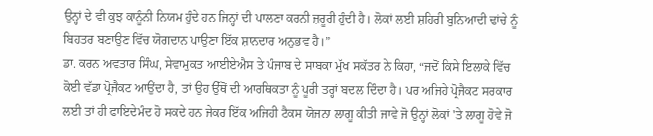ਉਨ੍ਹਾਂ ਦੇ ਵੀ ਕੁਝ ਕਾਨੂੰਨੀ ਨਿਯਮ ਹੁੰਦੇ ਹਨ ਜਿਨ੍ਹਾਂ ਦੀ ਪਾਲਣਾ ਕਰਨੀ ਜ਼ਰੂਰੀ ਹੁੰਦੀ ਹੈ। ਲੋਕਾਂ ਲਈ ਸ਼ਹਿਰੀ ਬੁਨਿਆਦੀ ਢਾਂਚੇ ਨੂੰ ਬਿਹਤਰ ਬਣਾਉਣ ਵਿੱਚ ਯੋਗਦਾਨ ਪਾਉਣਾ ਇੱਕ ਸ਼ਾਨਦਾਰ ਅਨੁਭਵ ਹੈ।”
ਡਾ. ਕਰਨ ਅਵਤਾਰ ਸਿੰਘ, ਸੇਵਾਮੁਕਤ ਆਈਏਐਸ ਤੇ ਪੰਜਾਬ ਦੇ ਸਾਬਕਾ ਮੁੱਖ ਸਕੱਤਰ ਨੇ ਕਿਹਾ, “ਜਦੋਂ ਕਿਸੇ ਇਲਾਕੇ ਵਿੱਚ ਕੋਈ ਵੱਡਾ ਪ੍ਰੋਜੈਕਟ ਆਉਂਦਾ ਹੈ, ਤਾਂ ਉਹ ਉੱਥੋਂ ਦੀ ਆਰਥਿਕਤਾ ਨੂੰ ਪੂਰੀ ਤਰ੍ਹਾਂ ਬਦਲ ਦਿੰਦਾ ਹੈ। ਪਰ ਅਜਿਹੇ ਪ੍ਰੋਜੈਕਟ ਸਰਕਾਰ ਲਈ ਤਾਂ ਹੀ ਫਾਇਦੇਮੰਦ ਹੋ ਸਕਦੇ ਹਨ ਜੇਕਰ ਇੱਕ ਅਜਿਹੀ ਟੈਕਸ ਯੋਜਨਾ ਲਾਗੂ ਕੀਤੀ ਜਾਵੇ ਜੋ ਉਨ੍ਹਾਂ ਲੋਕਾਂ 'ਤੇ ਲਾਗੂ ਹੋਵੇ ਜੋ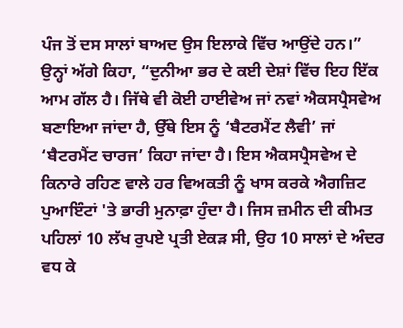ਪੰਜ ਤੋਂ ਦਸ ਸਾਲਾਂ ਬਾਅਦ ਉਸ ਇਲਾਕੇ ਵਿੱਚ ਆਉਂਦੇ ਹਨ।”
ਉਨ੍ਹਾਂ ਅੱਗੇ ਕਿਹਾ, “ਦੁਨੀਆ ਭਰ ਦੇ ਕਈ ਦੇਸ਼ਾਂ ਵਿੱਚ ਇਹ ਇੱਕ ਆਮ ਗੱਲ ਹੈ। ਜਿੱਥੇ ਵੀ ਕੋਈ ਹਾਈਵੇਅ ਜਾਂ ਨਵਾਂ ਐਕਸਪ੍ਰੈਸਵੇਅ ਬਣਾਇਆ ਜਾਂਦਾ ਹੈ, ਉੱਥੇ ਇਸ ਨੂੰ ‘ਬੈਟਰਮੈਂਟ ਲੈਵੀ’ ਜਾਂ ‘ਬੈਟਰਮੈਂਟ ਚਾਰਜ’ ਕਿਹਾ ਜਾਂਦਾ ਹੈ। ਇਸ ਐਕਸਪ੍ਰੈਸਵੇਅ ਦੇ ਕਿਨਾਰੇ ਰਹਿਣ ਵਾਲੇ ਹਰ ਵਿਅਕਤੀ ਨੂੰ ਖਾਸ ਕਰਕੇ ਐਗਜ਼ਿਟ ਪੁਆਇੰਟਾਂ 'ਤੇ ਭਾਰੀ ਮੁਨਾਫ਼ਾ ਹੁੰਦਾ ਹੈ। ਜਿਸ ਜ਼ਮੀਨ ਦੀ ਕੀਮਤ ਪਹਿਲਾਂ 10 ਲੱਖ ਰੁਪਏ ਪ੍ਰਤੀ ਏਕੜ ਸੀ, ਉਹ 10 ਸਾਲਾਂ ਦੇ ਅੰਦਰ ਵਧ ਕੇ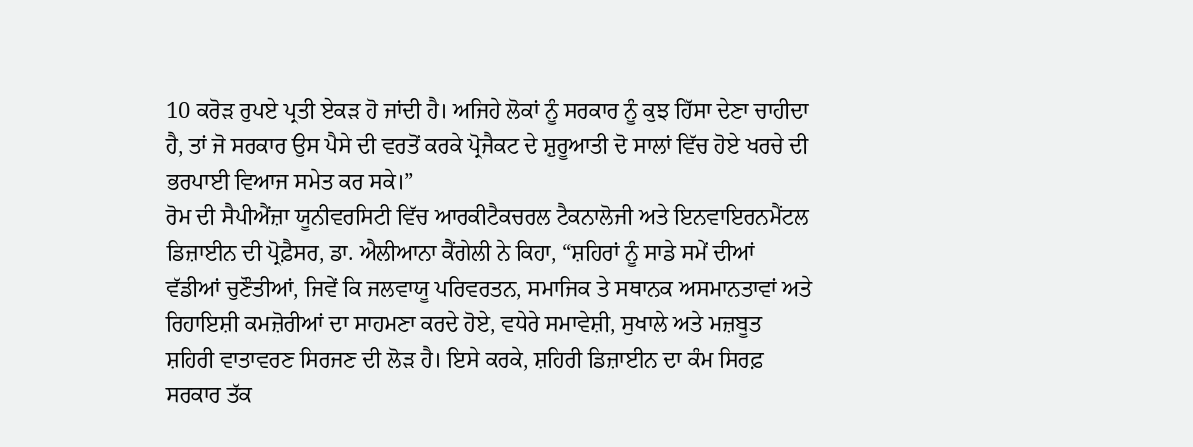10 ਕਰੋੜ ਰੁਪਏ ਪ੍ਰਤੀ ਏਕੜ ਹੋ ਜਾਂਦੀ ਹੈ। ਅਜਿਹੇ ਲੋਕਾਂ ਨੂੰ ਸਰਕਾਰ ਨੂੰ ਕੁਝ ਹਿੱਸਾ ਦੇਣਾ ਚਾਹੀਦਾ ਹੈ, ਤਾਂ ਜੋ ਸਰਕਾਰ ਉਸ ਪੈਸੇ ਦੀ ਵਰਤੋਂ ਕਰਕੇ ਪ੍ਰੋਜੈਕਟ ਦੇ ਸ਼ੁਰੂਆਤੀ ਦੋ ਸਾਲਾਂ ਵਿੱਚ ਹੋਏ ਖਰਚੇ ਦੀ ਭਰਪਾਈ ਵਿਆਜ ਸਮੇਤ ਕਰ ਸਕੇ।”
ਰੋਮ ਦੀ ਸੈਪੀਐਂਜ਼ਾ ਯੂਨੀਵਰਸਿਟੀ ਵਿੱਚ ਆਰਕੀਟੈਕਚਰਲ ਟੈਕਨਾਲੋਜੀ ਅਤੇ ਇਨਵਾਇਰਨਮੈਂਟਲ ਡਿਜ਼ਾਈਨ ਦੀ ਪ੍ਰੋਫ਼ੈਸਰ, ਡਾ. ਐਲੀਆਨਾ ਕੈਂਗੇਲੀ ਨੇ ਕਿਹਾ, “ਸ਼ਹਿਰਾਂ ਨੂੰ ਸਾਡੇ ਸਮੇਂ ਦੀਆਂ ਵੱਡੀਆਂ ਚੁਣੌਤੀਆਂ, ਜਿਵੇਂ ਕਿ ਜਲਵਾਯੂ ਪਰਿਵਰਤਨ, ਸਮਾਜਿਕ ਤੇ ਸਥਾਨਕ ਅਸਮਾਨਤਾਵਾਂ ਅਤੇ ਰਿਹਾਇਸ਼ੀ ਕਮਜ਼ੋਰੀਆਂ ਦਾ ਸਾਹਮਣਾ ਕਰਦੇ ਹੋਏ, ਵਧੇਰੇ ਸਮਾਵੇਸ਼ੀ, ਸੁਖਾਲੇ ਅਤੇ ਮਜ਼ਬੂਤ ਸ਼ਹਿਰੀ ਵਾਤਾਵਰਣ ਸਿਰਜਣ ਦੀ ਲੋੜ ਹੈ। ਇਸੇ ਕਰਕੇ, ਸ਼ਹਿਰੀ ਡਿਜ਼ਾਈਨ ਦਾ ਕੰਮ ਸਿਰਫ਼ ਸਰਕਾਰ ਤੱਕ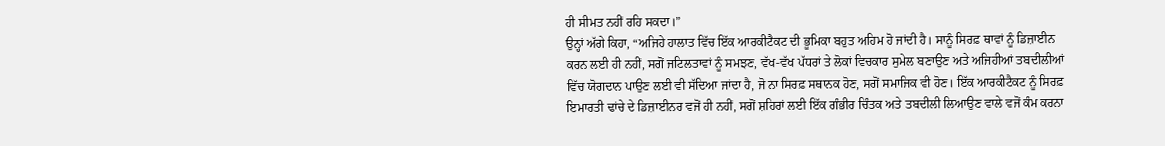ਹੀ ਸੀਮਤ ਨਹੀਂ ਰਹਿ ਸਕਦਾ।”
ਉਨ੍ਹਾਂ ਅੱਗੇ ਕਿਹਾ, “ਅਜਿਹੇ ਹਾਲਾਤ ਵਿੱਚ ਇੱਕ ਆਰਕੀਟੈਕਟ ਦੀ ਭੂਮਿਕਾ ਬਹੁਤ ਅਹਿਮ ਹੋ ਜਾਂਦੀ ਹੈ। ਸਾਨੂੰ ਸਿਰਫ਼ ਥਾਵਾਂ ਨੂੰ ਡਿਜ਼ਾਈਨ ਕਰਨ ਲਈ ਹੀ ਨਹੀਂ, ਸਗੋਂ ਜਟਿਲਤਾਵਾਂ ਨੂੰ ਸਮਝਣ, ਵੱਖ-ਵੱਖ ਪੱਧਰਾਂ ਤੇ ਲੋਕਾਂ ਵਿਚਕਾਰ ਸੁਮੇਲ ਬਣਾਉਣ ਅਤੇ ਅਜਿਹੀਆਂ ਤਬਦੀਲੀਆਂ ਵਿੱਚ ਯੋਗਦਾਨ ਪਾਉਣ ਲਈ ਵੀ ਸੱਦਿਆ ਜਾਂਦਾ ਹੈ, ਜੋ ਨਾ ਸਿਰਫ਼ ਸਥਾਨਕ ਹੋਣ, ਸਗੋਂ ਸਮਾਜਿਕ ਵੀ ਹੋਣ। ਇੱਕ ਆਰਕੀਟੈਕਟ ਨੂੰ ਸਿਰਫ਼ ਇਮਾਰਤੀ ਢਾਂਚੇ ਦੇ ਡਿਜ਼ਾਈਨਰ ਵਜੋਂ ਹੀ ਨਹੀਂ, ਸਗੋਂ ਸ਼ਹਿਰਾਂ ਲਈ ਇੱਕ ਗੰਭੀਰ ਚਿੰਤਕ ਅਤੇ ਤਬਦੀਲੀ ਲਿਆਉਣ ਵਾਲੇ ਵਜੋਂ ਕੰਮ ਕਰਨਾ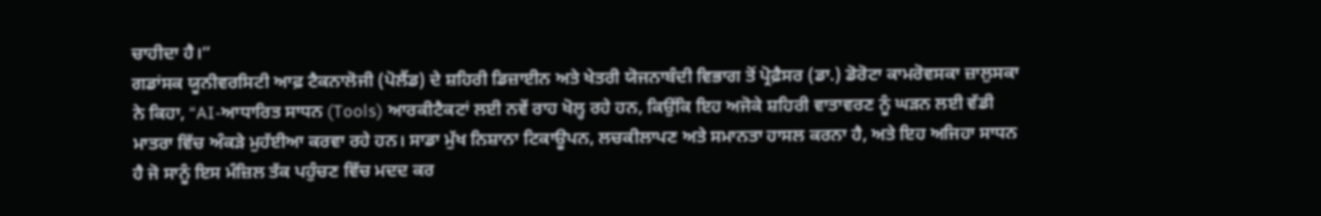ਚਾਹੀਦਾ ਹੈ।”
ਗਡਾਂਸਕ ਯੂਨੀਵਰਸਿਟੀ ਆਫ਼ ਟੈਕਨਾਲੋਜੀ (ਪੋਲੈਂਡ) ਦੇ ਸ਼ਹਿਰੀ ਡਿਜ਼ਾਈਨ ਅਤੇ ਖੇਤਰੀ ਯੋਜਨਾਬੰਦੀ ਵਿਭਾਗ ਤੋਂ ਪ੍ਰੋਫ਼ੈਸਰ (ਡਾ.) ਡੋਰੋਟਾ ਕਾਮਰੋਵਸਕਾ ਜ਼ਾਲੁਸਕਾ ਨੇ ਕਿਹਾ, “AI-ਆਧਾਰਿਤ ਸਾਧਨ (Tools) ਆਰਕੀਟੈਕਟਾਂ ਲਈ ਨਵੇਂ ਰਾਹ ਖੋਲ੍ਹ ਰਹੇ ਹਨ, ਕਿਉਂਕਿ ਇਹ ਅਜੋਕੇ ਸ਼ਹਿਰੀ ਵਾਤਾਵਰਣ ਨੂੰ ਘੜਨ ਲਈ ਵੱਡੀ ਮਾਤਰਾ ਵਿੱਚ ਅੰਕੜੇ ਮੁਹੱਈਆ ਕਰਵਾ ਰਹੇ ਹਨ। ਸਾਡਾ ਮੁੱਖ ਨਿਸ਼ਾਨਾ ਟਿਕਾਊਪਨ, ਲਚਕੀਲਾਪਣ ਅਤੇ ਸਮਾਨਤਾ ਹਾਸਲ ਕਰਨਾ ਹੈ, ਅਤੇ ਇਹ ਅਜਿਹਾ ਸਾਧਨ ਹੈ ਜੋ ਸਾਨੂੰ ਇਸ ਮੰਜ਼ਿਲ ਤੱਕ ਪਹੁੰਚਣ ਵਿੱਚ ਮਦਦ ਕਰ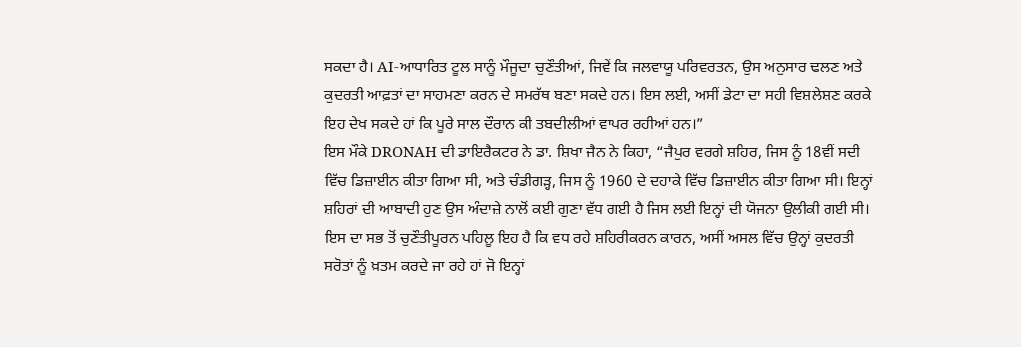ਸਕਦਾ ਹੈ। AI-ਆਧਾਰਿਤ ਟੂਲ ਸਾਨੂੰ ਮੌਜੂਦਾ ਚੁਣੌਤੀਆਂ, ਜਿਵੇਂ ਕਿ ਜਲਵਾਯੂ ਪਰਿਵਰਤਨ, ਉਸ ਅਨੁਸਾਰ ਢਲਣ ਅਤੇ ਕੁਦਰਤੀ ਆਫ਼ਤਾਂ ਦਾ ਸਾਹਮਣਾ ਕਰਨ ਦੇ ਸਮਰੱਥ ਬਣਾ ਸਕਦੇ ਹਨ। ਇਸ ਲਈ, ਅਸੀਂ ਡੇਟਾ ਦਾ ਸਹੀ ਵਿਸ਼ਲੇਸ਼ਣ ਕਰਕੇ ਇਹ ਦੇਖ ਸਕਦੇ ਹਾਂ ਕਿ ਪੂਰੇ ਸਾਲ ਦੌਰਾਨ ਕੀ ਤਬਦੀਲੀਆਂ ਵਾਪਰ ਰਹੀਆਂ ਹਨ।”
ਇਸ ਮੌਕੇ DRONAH ਦੀ ਡਾਇਰੈਕਟਰ ਨੇ ਡਾ. ਸ਼ਿਖਾ ਜੈਨ ਨੇ ਕਿਹਾ, “ਜੈਪੁਰ ਵਰਗੇ ਸ਼ਹਿਰ, ਜਿਸ ਨੂੰ 18ਵੀਂ ਸਦੀ ਵਿੱਚ ਡਿਜ਼ਾਈਨ ਕੀਤਾ ਗਿਆ ਸੀ, ਅਤੇ ਚੰਡੀਗੜ੍ਹ, ਜਿਸ ਨੂੰ 1960 ਦੇ ਦਹਾਕੇ ਵਿੱਚ ਡਿਜ਼ਾਈਨ ਕੀਤਾ ਗਿਆ ਸੀ। ਇਨ੍ਹਾਂ ਸ਼ਹਿਰਾਂ ਦੀ ਆਬਾਦੀ ਹੁਣ ਉਸ ਅੰਦਾਜ਼ੇ ਨਾਲੋਂ ਕਈ ਗੁਣਾ ਵੱਧ ਗਈ ਹੈ ਜਿਸ ਲਈ ਇਨ੍ਹਾਂ ਦੀ ਯੋਜਨਾ ਉਲੀਕੀ ਗਈ ਸੀ।
ਇਸ ਦਾ ਸਭ ਤੋਂ ਚੁਣੌਤੀਪੂਰਨ ਪਹਿਲੂ ਇਹ ਹੈ ਕਿ ਵਧ ਰਹੇ ਸ਼ਹਿਰੀਕਰਨ ਕਾਰਨ, ਅਸੀਂ ਅਸਲ ਵਿੱਚ ਉਨ੍ਹਾਂ ਕੁਦਰਤੀ ਸਰੋਤਾਂ ਨੂੰ ਖ਼ਤਮ ਕਰਦੇ ਜਾ ਰਹੇ ਹਾਂ ਜੋ ਇਨ੍ਹਾਂ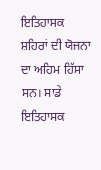ਇਤਿਹਾਸਕ ਸ਼ਹਿਰਾਂ ਦੀ ਯੋਜਨਾ ਦਾ ਅਹਿਮ ਹਿੱਸਾ ਸਨ। ਸਾਡੇ ਇਤਿਹਾਸਕ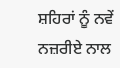ਸ਼ਹਿਰਾਂ ਨੂੰ ਨਵੇਂ ਨਜ਼ਰੀਏ ਨਾਲ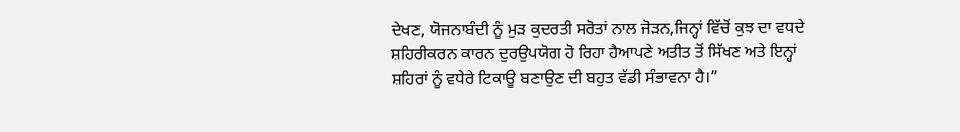ਦੇਖਣ, ਯੋਜਨਾਬੰਦੀ ਨੂੰ ਮੁੜ ਕੁਦਰਤੀ ਸਰੋਤਾਂ ਨਾਲ ਜੋੜਨ,ਜਿਨ੍ਹਾਂ ਵਿੱਚੋਂ ਕੁਝ ਦਾ ਵਧਦੇ ਸ਼ਹਿਰੀਕਰਨ ਕਾਰਨ ਦੁਰਉਪਯੋਗ ਹੋ ਰਿਹਾ ਹੈਆਪਣੇ ਅਤੀਤ ਤੋਂ ਸਿੱਖਣ ਅਤੇ ਇਨ੍ਹਾਂ ਸ਼ਹਿਰਾਂ ਨੂੰ ਵਧੇਰੇ ਟਿਕਾਊ ਬਣਾਉਣ ਦੀ ਬਹੁਤ ਵੱਡੀ ਸੰਭਾਵਨਾ ਹੈ।”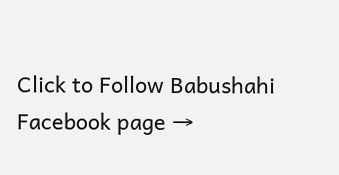Click to Follow Babushahi Facebook page →